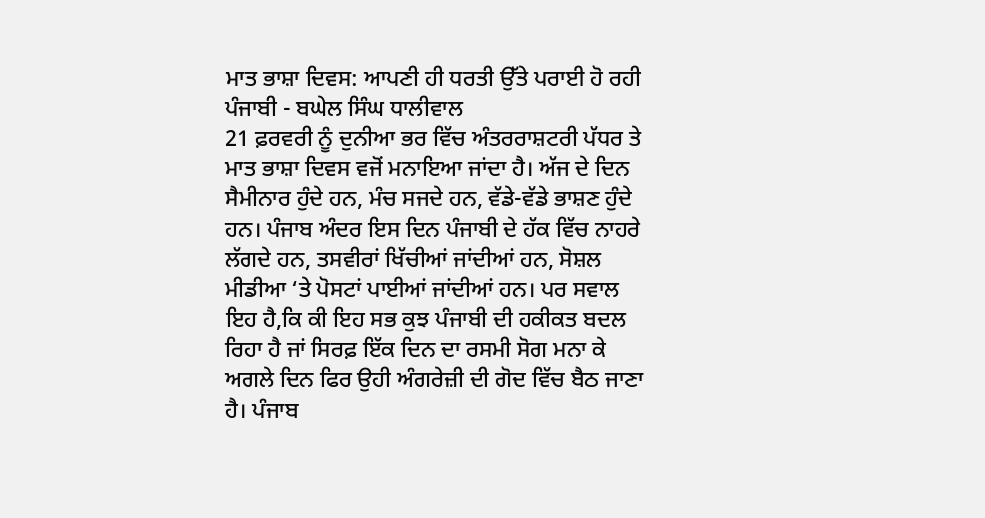ਮਾਤ ਭਾਸ਼ਾ ਦਿਵਸ: ਆਪਣੀ ਹੀ ਧਰਤੀ ਉੱਤੇ ਪਰਾਈ ਹੋ ਰਹੀ ਪੰਜਾਬੀ - ਬਘੇਲ ਸਿੰਘ ਧਾਲੀਵਾਲ
21 ਫ਼ਰਵਰੀ ਨੂੰ ਦੁਨੀਆ ਭਰ ਵਿੱਚ ਅੰਤਰਰਾਸ਼ਟਰੀ ਪੱਧਰ ਤੇ ਮਾਤ ਭਾਸ਼ਾ ਦਿਵਸ ਵਜੋਂ ਮਨਾਇਆ ਜਾਂਦਾ ਹੈ। ਅੱਜ ਦੇ ਦਿਨ ਸੈਮੀਨਾਰ ਹੁੰਦੇ ਹਨ, ਮੰਚ ਸਜਦੇ ਹਨ, ਵੱਡੇ-ਵੱਡੇ ਭਾਸ਼ਣ ਹੁੰਦੇ ਹਨ। ਪੰਜਾਬ ਅੰਦਰ ਇਸ ਦਿਨ ਪੰਜਾਬੀ ਦੇ ਹੱਕ ਵਿੱਚ ਨਾਹਰੇ ਲੱਗਦੇ ਹਨ, ਤਸਵੀਰਾਂ ਖਿੱਚੀਆਂ ਜਾਂਦੀਆਂ ਹਨ, ਸੋਸ਼ਲ ਮੀਡੀਆ ‘ਤੇ ਪੋਸਟਾਂ ਪਾਈਆਂ ਜਾਂਦੀਆਂ ਹਨ। ਪਰ ਸਵਾਲ ਇਹ ਹੈ,ਕਿ ਕੀ ਇਹ ਸਭ ਕੁਝ ਪੰਜਾਬੀ ਦੀ ਹਕੀਕਤ ਬਦਲ ਰਿਹਾ ਹੈ ਜਾਂ ਸਿਰਫ਼ ਇੱਕ ਦਿਨ ਦਾ ਰਸਮੀ ਸੋਗ ਮਨਾ ਕੇ ਅਗਲੇ ਦਿਨ ਫਿਰ ਉਹੀ ਅੰਗਰੇਜ਼ੀ ਦੀ ਗੋਦ ਵਿੱਚ ਬੈਠ ਜਾਣਾ ਹੈ। ਪੰਜਾਬ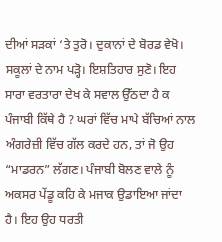ਦੀਆਂ ਸੜਕਾਂ ‘ਤੇ ਤੁਰੋ। ਦੁਕਾਨਾਂ ਦੇ ਬੋਰਡ ਵੇਖੋ। ਸਕੂਲਾਂ ਦੇ ਨਾਮ ਪੜ੍ਹੋ। ਇਸ਼ਤਿਹਾਰ ਸੁਣੋ। ਇਹ ਸਾਰਾ ਵਰਤਾਰਾ ਦੇਖ ਕੇ ਸਵਾਲ ਉੱਠਦਾ ਹੈ ਕ ਪੰਜਾਬੀ ਕਿੱਥੇ ਹੈ ? ਘਰਾਂ ਵਿੱਚ ਮਾਪੇ ਬੱਚਿਆਂ ਨਾਲ ਅੰਗਰੇਜ਼ੀ ਵਿੱਚ ਗੱਲ ਕਰਦੇ ਹਨ, ਤਾਂ ਜੋ ਉਹ “ਮਾਡਰਨ” ਲੱਗਣ। ਪੰਜਾਬੀ ਬੋਲਣ ਵਾਲੇ ਨੂੰ ਅਕਸਰ ਪੇਂਡੂ ਕਹਿ ਕੇ ਮਜਾਕ ਉਡਾਇਆ ਜਾਂਦਾ ਹੈ। ਇਹ ਉਹ ਧਰਤੀ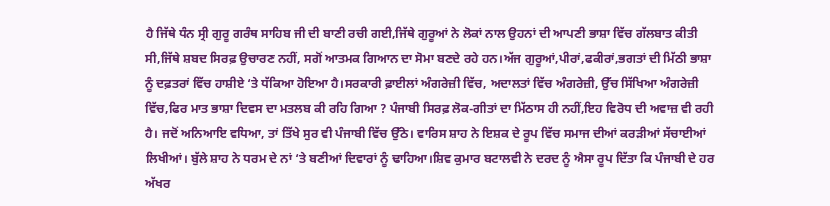ਹੈ ਜਿੱਥੇ ਧੰਨ ਸ੍ਰੀ ਗੁਰੂ ਗਰੰਥ ਸਾਹਿਬ ਜੀ ਦੀ ਬਾਣੀ ਰਚੀ ਗਈ,ਜਿੱਥੇ ਗੁਰੂਆਂ ਨੇ ਲੋਕਾਂ ਨਾਲ ਉਹਨਾਂ ਦੀ ਆਪਣੀ ਭਾਸ਼ਾ ਵਿੱਚ ਗੱਲਬਾਤ ਕੀਤੀ ਸੀ,ਜਿੱਥੇ ਸ਼ਬਦ ਸਿਰਫ਼ ਉਚਾਰਣ ਨਹੀਂ, ਸਗੋਂ ਆਤਮਕ ਗਿਆਨ ਦਾ ਸੋਮਾ ਬਣਦੇ ਰਹੇ ਹਨ।ਅੱਜ ਗੁਰੂਆਂ,ਪੀਰਾਂ,ਫਕੀਰਾਂ,ਭਗਤਾਂ ਦੀ ਮਿੱਠੀ ਭਾਸ਼ਾ ਨੂੰ ਦਫ਼ਤਰਾਂ ਵਿੱਚ ਹਾਸ਼ੀਏ ‘ਤੇ ਧੱਕਿਆ ਹੋਇਆ ਹੈ।ਸਰਕਾਰੀ ਫ਼ਾਈਲਾਂ ਅੰਗਰੇਜ਼ੀ ਵਿੱਚ, ਅਦਾਲਤਾਂ ਵਿੱਚ ਅੰਗਰੇਜ਼ੀ, ਉੱਚ ਸਿੱਖਿਆ ਅੰਗਰੇਜ਼ੀ ਵਿੱਚ,ਫਿਰ ਮਾਤ ਭਾਸ਼ਾ ਦਿਵਸ ਦਾ ਮਤਲਬ ਕੀ ਰਹਿ ਗਿਆ ? ਪੰਜਾਬੀ ਸਿਰਫ਼ ਲੋਕ-ਗੀਤਾਂ ਦਾ ਮਿੱਠਾਸ ਹੀ ਨਹੀਂ,ਇਹ ਵਿਰੋਧ ਦੀ ਅਵਾਜ਼ ਵੀ ਰਹੀ ਹੈ। ਜਦੋਂ ਅਨਿਆਇ ਵਧਿਆ, ਤਾਂ ਤਿੱਖੇ ਸੁਰ ਵੀ ਪੰਜਾਬੀ ਵਿੱਚ ਉੱਠੇ। ਵਾਰਿਸ ਸ਼ਾਹ ਨੇ ਇਸ਼ਕ ਦੇ ਰੂਪ ਵਿੱਚ ਸਮਾਜ ਦੀਆਂ ਕਰੜੀਆਂ ਸੱਚਾਈਆਂ ਲਿਖੀਆਂ। ਬੁੱਲੇ ਸ਼ਾਹ ਨੇ ਧਰਮ ਦੇ ਨਾਂ ‘ਤੇ ਬਣੀਆਂ ਦਿਵਾਰਾਂ ਨੂੰ ਢਾਹਿਆ।ਸ਼ਿਵ ਕੁਮਾਰ ਬਟਾਲਵੀ ਨੇ ਦਰਦ ਨੂੰ ਐਸਾ ਰੂਪ ਦਿੱਤਾ ਕਿ ਪੰਜਾਬੀ ਦੇ ਹਰ ਅੱਖਰ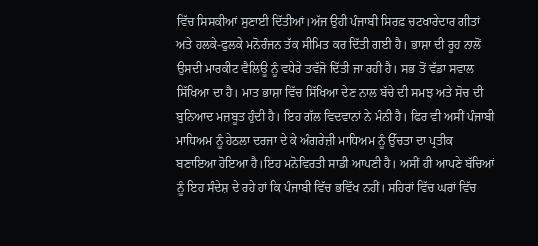ਵਿੱਚ ਸਿਸਕੀਆਂ ਸੁਣਾਈ ਦਿੱਤੀਆਂ।ਅੱਜ ਉਹੀ ਪੰਜਾਬੀ ਸਿਰਫ਼ ਚਟਖਾਰੇਦਾਰ ਗੀਤਾਂ ਅਤੇ ਹਲਕੇ-ਫੁਲਕੇ ਮਨੋਰੰਜਨ ਤੱਕ ਸੀਮਿਤ ਕਰ ਦਿੱਤੀ ਗਈ ਹੈ। ਭਾਸ਼ਾ ਦੀ ਰੂਹ ਨਾਲੋਂ ਉਸਦੀ ਮਾਰਕੀਟ ਵੈਲਿਊ ਨੂੰ ਵਧੇਰੇ ਤਵੱਜੋ ਦਿੱਤੀ ਜਾ ਰਹੀ ਹੈ। ਸਭ ਤੋਂ ਵੱਡਾ ਸਵਾਲ ਸਿੱਖਿਆ ਦਾ ਹੈ। ਮਾਤ ਭਾਸ਼ਾ ਵਿੱਚ ਸਿੱਖਿਆ ਦੇਣ ਨਾਲ ਬੱਚੇ ਦੀ ਸਮਝ ਅਤੇ ਸੋਚ ਦੀ ਬੁਨਿਆਦ ਮਜ਼ਬੂਤ ਹੁੰਦੀ ਹੈ। ਇਹ ਗੱਲ ਵਿਦਵਾਨਾਂ ਨੇ ਮੰਨੀ ਹੈ। ਫਿਰ ਵੀ ਅਸੀਂ ਪੰਜਾਬੀ ਮਾਧਿਅਮ ਨੂੰ ਹੇਠਲਾ ਦਰਜਾ ਦੇ ਕੇ ਅੰਗਰੇਜ਼ੀ ਮਾਧਿਅਮ ਨੂੰ ਉੱਚਤਾ ਦਾ ਪ੍ਰਤੀਕ ਬਣਾਇਆ ਹੋਇਆ ਹੈ।ਇਹ ਮਨੋਵਿਰਤੀ ਸਾਡੀ ਆਪਣੀ ਹੈ। ਅਸੀਂ ਹੀ ਆਪਣੇ ਬੱਚਿਆਂ ਨੂੰ ਇਹ ਸੰਦੇਸ਼ ਦੇ ਰਹੇ ਹਾਂ ਕਿ ਪੰਜਾਬੀ ਵਿੱਚ ਭਵਿੱਖ ਨਹੀਂ। ਸਹਿਰਾਂ ਵਿੱਚ ਘਰਾਂ ਵਿੱਚ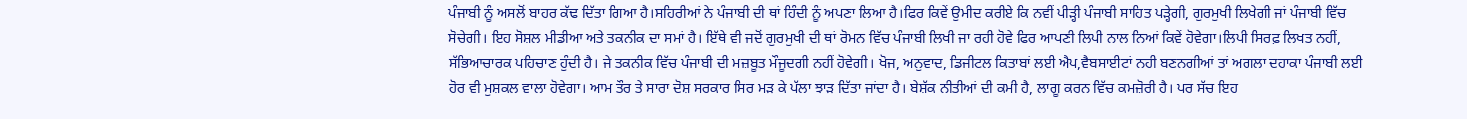ਪੰਜਾਬੀ ਨੂੰ ਅਸਲੋਂ ਬਾਹਰ ਕੱਢ ਦਿੱਤਾ ਗਿਆ ਹੈ।ਸਹਿਰੀਆਂ ਨੇ ਪੰਜਾਬੀ ਦੀ ਥਾਂ ਹਿੰਦੀ ਨੂੰ ਅਪਣਾ ਲਿਆ ਹੈ।ਫਿਰ ਕਿਵੇਂ ਉਮੀਦ ਕਰੀਏ ਕਿ ਨਵੀਂ ਪੀੜ੍ਹੀ ਪੰਜਾਬੀ ਸਾਹਿਤ ਪੜ੍ਹੇਗੀ, ਗੁਰਮੁਖੀ ਲਿਖੇਗੀ ਜਾਂ ਪੰਜਾਬੀ ਵਿੱਚ ਸੋਚੇਗੀ। ਇਹ ਸੋਸ਼ਲ ਮੀਡੀਆ ਅਤੇ ਤਕਨੀਕ ਦਾ ਸਮਾਂ ਹੈ। ਇੱਥੇ ਵੀ ਜਦੋਂ ਗੁਰਮੁਖੀ ਦੀ ਥਾਂ ਰੋਮਨ ਵਿੱਚ ਪੰਜਾਬੀ ਲਿਖੀ ਜਾ ਰਹੀ ਹੋਵੇ ਫਿਰ ਆਪਣੀ ਲਿਪੀ ਨਾਲ ਨਿਆਂ ਕਿਵੇਂ ਹੋਵੇਗਾ।ਲਿਪੀ ਸਿਰਫ਼ ਲਿਖਤ ਨਹੀਂ, ਸੱਭਿਆਚਾਰਕ ਪਹਿਚਾਣ ਹੁੰਦੀ ਹੈ। ਜੇ ਤਕਨੀਕ ਵਿੱਚ ਪੰਜਾਬੀ ਦੀ ਮਜ਼ਬੂਤ ਮੌਜੂਦਗੀ ਨਹੀਂ ਹੋਵੇਗੀ। ਖੋਜ, ਅਨੁਵਾਦ, ਡਿਜੀਟਲ ਕਿਤਾਬਾਂ ਲਈ ਐਪ,ਵੈਬਸਾਈਟਾਂ ਨਹੀ ਬਣਨਗੀਆਂ ਤਾਂ ਅਗਲਾ ਦਹਾਕਾ ਪੰਜਾਬੀ ਲਈ ਹੋਰ ਵੀ ਮੁਸ਼ਕਲ ਵਾਲਾ ਹੋਵੇਗਾ। ਆਮ ਤੌਰ ਤੇ ਸਾਰਾ ਦੋਸ਼ ਸਰਕਾਰ ਸਿਰ ਮੜ ਕੇ ਪੱਲਾ ਝਾੜ ਦਿੱਤਾ ਜਾਂਦਾ ਹੈ। ਬੇਸ਼ੱਕ ਨੀਤੀਆਂ ਦੀ ਕਮੀ ਹੈ, ਲਾਗੂ ਕਰਨ ਵਿੱਚ ਕਮਜ਼ੋਰੀ ਹੈ। ਪਰ ਸੱਚ ਇਹ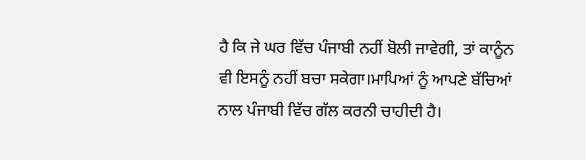ਹੈ ਕਿ ਜੇ ਘਰ ਵਿੱਚ ਪੰਜਾਬੀ ਨਹੀਂ ਬੋਲੀ ਜਾਵੇਗੀ, ਤਾਂ ਕਾਨੂੰਨ ਵੀ ਇਸਨੂੰ ਨਹੀਂ ਬਚਾ ਸਕੇਗਾ।ਮਾਪਿਆਂ ਨੂੰ ਆਪਣੇ ਬੱਚਿਆਂ ਨਾਲ ਪੰਜਾਬੀ ਵਿੱਚ ਗੱਲ ਕਰਨੀ ਚਾਹੀਦੀ ਹੈ।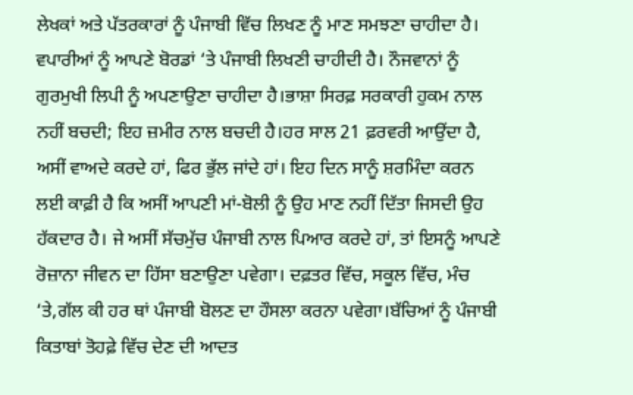ਲੇਖਕਾਂ ਅਤੇ ਪੱਤਰਕਾਰਾਂ ਨੂੰ ਪੰਜਾਬੀ ਵਿੱਚ ਲਿਖਣ ਨੂੰ ਮਾਣ ਸਮਝਣਾ ਚਾਹੀਦਾ ਹੈ। ਵਪਾਰੀਆਂ ਨੂੰ ਆਪਣੇ ਬੋਰਡਾਂ ‘ਤੇ ਪੰਜਾਬੀ ਲਿਖਣੀ ਚਾਹੀਦੀ ਹੈ। ਨੌਜਵਾਨਾਂ ਨੂੰ ਗੁਰਮੁਖੀ ਲਿਪੀ ਨੂੰ ਅਪਣਾਉਣਾ ਚਾਹੀਦਾ ਹੈ।ਭਾਸ਼ਾ ਸਿਰਫ਼ ਸਰਕਾਰੀ ਹੁਕਮ ਨਾਲ ਨਹੀਂ ਬਚਦੀ; ਇਹ ਜ਼ਮੀਰ ਨਾਲ ਬਚਦੀ ਹੈ।ਹਰ ਸਾਲ 21 ਫ਼ਰਵਰੀ ਆਉਂਦਾ ਹੈ, ਅਸੀਂ ਵਾਅਦੇ ਕਰਦੇ ਹਾਂ, ਫਿਰ ਭੁੱਲ ਜਾਂਦੇ ਹਾਂ। ਇਹ ਦਿਨ ਸਾਨੂੰ ਸ਼ਰਮਿੰਦਾ ਕਰਨ ਲਈ ਕਾਫ਼ੀ ਹੈ ਕਿ ਅਸੀਂ ਆਪਣੀ ਮਾਂ-ਬੋਲੀ ਨੂੰ ਉਹ ਮਾਣ ਨਹੀਂ ਦਿੱਤਾ ਜਿਸਦੀ ਉਹ ਹੱਕਦਾਰ ਹੈ। ਜੇ ਅਸੀਂ ਸੱਚਮੁੱਚ ਪੰਜਾਬੀ ਨਾਲ ਪਿਆਰ ਕਰਦੇ ਹਾਂ, ਤਾਂ ਇਸਨੂੰ ਆਪਣੇ ਰੋਜ਼ਾਨਾ ਜੀਵਨ ਦਾ ਹਿੱਸਾ ਬਣਾਉਣਾ ਪਵੇਗਾ। ਦਫ਼ਤਰ ਵਿੱਚ, ਸਕੂਲ ਵਿੱਚ, ਮੰਚ ‘ਤੇ,ਗੱਲ ਕੀ ਹਰ ਥਾਂ ਪੰਜਾਬੀ ਬੋਲਣ ਦਾ ਹੌਸਲਾ ਕਰਨਾ ਪਵੇਗਾ।ਬੱਚਿਆਂ ਨੂੰ ਪੰਜਾਬੀ ਕਿਤਾਬਾਂ ਤੋਹਫ਼ੇ ਵਿੱਚ ਦੇਣ ਦੀ ਆਦਤ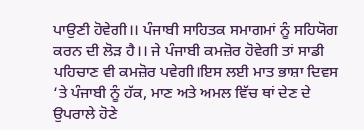ਪਾਉਣੀ ਹੋਵੇਗੀ।। ਪੰਜਾਬੀ ਸਾਹਿਤਕ ਸਮਾਗਮਾਂ ਨੂੰ ਸਹਿਯੋਗ ਕਰਨ ਦੀ ਲੋੜ ਹੈ।। ਜੇ ਪੰਜਾਬੀ ਕਮਜ਼ੋਰ ਹੋਵੇਗੀ ਤਾਂ ਸਾਡੀ ਪਹਿਚਾਣ ਵੀ ਕਮਜ਼ੋਰ ਪਵੇਗੀ।ਇਸ ਲਈ ਮਾਤ ਭਾਸ਼ਾ ਦਿਵਸ ‘ਤੇ ਪੰਜਾਬੀ ਨੂੰ ਹੱਕ, ਮਾਣ ਅਤੇ ਅਮਲ ਵਿੱਚ ਥਾਂ ਦੇਣ ਦੇ ਉਪਰਾਲੇ ਹੋਣੇ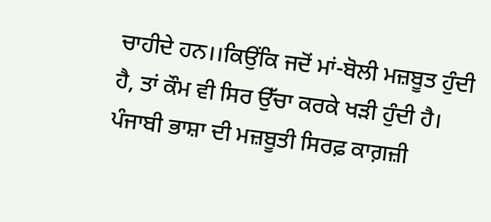ਚਾਹੀਦੇ ਹਨ।।ਕਿਉਂਕਿ ਜਦੋਂ ਮਾਂ-ਬੋਲੀ ਮਜ਼ਬੂਤ ਹੁੰਦੀ ਹੈ, ਤਾਂ ਕੌਮ ਵੀ ਸਿਰ ਉੱਚਾ ਕਰਕੇ ਖੜੀ ਹੁੰਦੀ ਹੈ।
ਪੰਜਾਬੀ ਭਾਸ਼ਾ ਦੀ ਮਜ਼ਬੂਤੀ ਸਿਰਫ਼ ਕਾਗ਼ਜ਼ੀ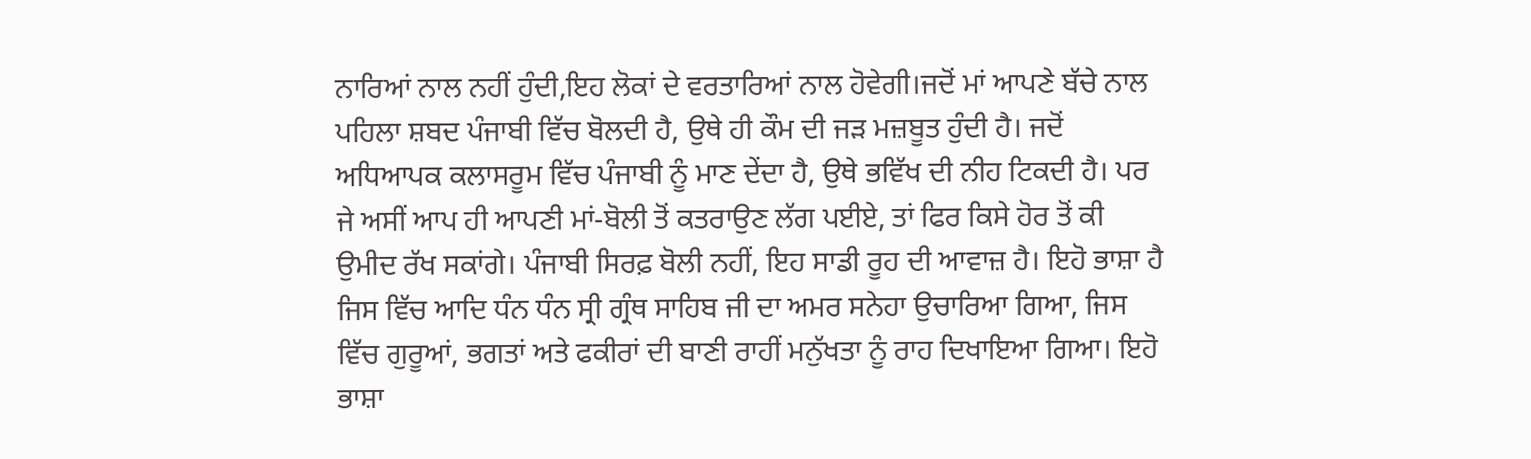ਨਾਰਿਆਂ ਨਾਲ ਨਹੀਂ ਹੁੰਦੀ,ਇਹ ਲੋਕਾਂ ਦੇ ਵਰਤਾਰਿਆਂ ਨਾਲ ਹੋਵੇਗੀ।ਜਦੋਂ ਮਾਂ ਆਪਣੇ ਬੱਚੇ ਨਾਲ ਪਹਿਲਾ ਸ਼ਬਦ ਪੰਜਾਬੀ ਵਿੱਚ ਬੋਲਦੀ ਹੈ, ਉਥੇ ਹੀ ਕੌਮ ਦੀ ਜੜ ਮਜ਼ਬੂਤ ਹੁੰਦੀ ਹੈ। ਜਦੋਂ ਅਧਿਆਪਕ ਕਲਾਸਰੂਮ ਵਿੱਚ ਪੰਜਾਬੀ ਨੂੰ ਮਾਣ ਦੇਂਦਾ ਹੈ, ਉਥੇ ਭਵਿੱਖ ਦੀ ਨੀਹ ਟਿਕਦੀ ਹੈ। ਪਰ ਜੇ ਅਸੀਂ ਆਪ ਹੀ ਆਪਣੀ ਮਾਂ-ਬੋਲੀ ਤੋਂ ਕਤਰਾਉਣ ਲੱਗ ਪਈਏ, ਤਾਂ ਫਿਰ ਕਿਸੇ ਹੋਰ ਤੋਂ ਕੀ ਉਮੀਦ ਰੱਖ ਸਕਾਂਗੇ। ਪੰਜਾਬੀ ਸਿਰਫ਼ ਬੋਲੀ ਨਹੀਂ, ਇਹ ਸਾਡੀ ਰੂਹ ਦੀ ਆਵਾਜ਼ ਹੈ। ਇਹੋ ਭਾਸ਼ਾ ਹੈ ਜਿਸ ਵਿੱਚ ਆਦਿ ਧੰਨ ਧੰਨ ਸ੍ਰੀ ਗ੍ਰੰਥ ਸਾਹਿਬ ਜੀ ਦਾ ਅਮਰ ਸਨੇਹਾ ਉਚਾਰਿਆ ਗਿਆ, ਜਿਸ ਵਿੱਚ ਗੁਰੂਆਂ, ਭਗਤਾਂ ਅਤੇ ਫਕੀਰਾਂ ਦੀ ਬਾਣੀ ਰਾਹੀਂ ਮਨੁੱਖਤਾ ਨੂੰ ਰਾਹ ਦਿਖਾਇਆ ਗਿਆ। ਇਹੋ ਭਾਸ਼ਾ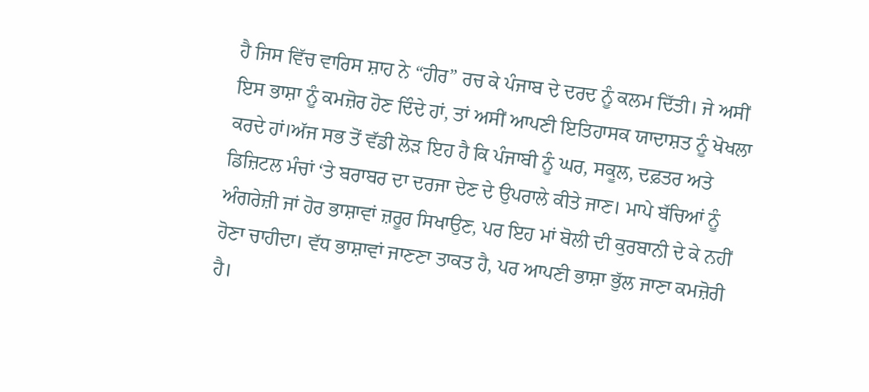ਹੈ ਜਿਸ ਵਿੱਚ ਵਾਰਿਸ ਸ਼ਾਹ ਨੇ “ਹੀਰ” ਰਚ ਕੇ ਪੰਜਾਬ ਦੇ ਦਰਦ ਨੂੰ ਕਲਮ ਦਿੱਤੀ। ਜੇ ਅਸੀਂ ਇਸ ਭਾਸ਼ਾ ਨੂੰ ਕਮਜ਼ੋਰ ਹੋਣ ਦਿੰਦੇ ਹਾਂ, ਤਾਂ ਅਸੀਂ ਆਪਣੀ ਇਤਿਹਾਸਕ ਯਾਦਾਸ਼ਤ ਨੂੰ ਖੋਖਲਾ ਕਰਦੇ ਹਾਂ।ਅੱਜ ਸਭ ਤੋਂ ਵੱਡੀ ਲੋੜ ਇਹ ਹੈ ਕਿ ਪੰਜਾਬੀ ਨੂੰ ਘਰ, ਸਕੂਲ, ਦਫ਼ਤਰ ਅਤੇ ਡਿਜ਼ਿਟਲ ਮੰਚਾਂ ‘ਤੇ ਬਰਾਬਰ ਦਾ ਦਰਜਾ ਦੇਣ ਦੇ ਉਪਰਾਲੇ ਕੀਤੇ ਜਾਣ। ਮਾਪੇ ਬੱਚਿਆਂ ਨੂੰ ਅੰਗਰੇਜ਼ੀ ਜਾਂ ਹੋਰ ਭਾਸ਼ਾਵਾਂ ਜ਼ਰੂਰ ਸਿਖਾਉਣ, ਪਰ ਇਹ ਮਾਂ ਬੋਲੀ ਦੀ ਕੁਰਬਾਨੀ ਦੇ ਕੇ ਨਹੀਂ ਹੋਣਾ ਚਾਹੀਦਾ। ਵੱਧ ਭਾਸ਼ਾਵਾਂ ਜਾਣਣਾ ਤਾਕਤ ਹੈ, ਪਰ ਆਪਣੀ ਭਾਸ਼ਾ ਭੁੱਲ ਜਾਣਾ ਕਮਜ਼ੋਰੀ ਹੈ।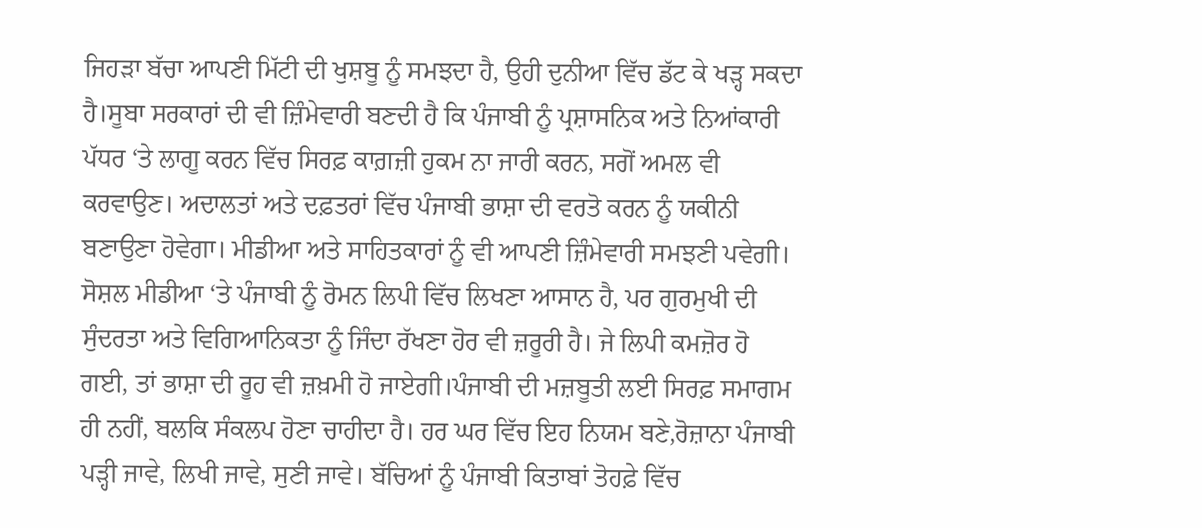ਜਿਹੜਾ ਬੱਚਾ ਆਪਣੀ ਮਿੱਟੀ ਦੀ ਖੁਸ਼ਬੂ ਨੂੰ ਸਮਝਦਾ ਹੈ, ਉਹੀ ਦੁਨੀਆ ਵਿੱਚ ਡੱਟ ਕੇ ਖੜ੍ਹ ਸਕਦਾ ਹੈ।ਸੂਬਾ ਸਰਕਾਰਾਂ ਦੀ ਵੀ ਜ਼ਿੰਮੇਵਾਰੀ ਬਣਦੀ ਹੈ ਕਿ ਪੰਜਾਬੀ ਨੂੰ ਪ੍ਰਸ਼ਾਸਨਿਕ ਅਤੇ ਨਿਆਂਕਾਰੀ ਪੱਧਰ ‘ਤੇ ਲਾਗੂ ਕਰਨ ਵਿੱਚ ਸਿਰਫ਼ ਕਾਗ਼ਜ਼ੀ ਹੁਕਮ ਨਾ ਜਾਰੀ ਕਰਨ, ਸਗੋਂ ਅਮਲ ਵੀ ਕਰਵਾਉਣ। ਅਦਾਲਤਾਂ ਅਤੇ ਦਫ਼ਤਰਾਂ ਵਿੱਚ ਪੰਜਾਬੀ ਭਾਸ਼ਾ ਦੀ ਵਰਤੋ ਕਰਨ ਨੂੰ ਯਕੀਨੀ ਬਣਾਉਣਾ ਹੋਵੇਗਾ। ਮੀਡੀਆ ਅਤੇ ਸਾਹਿਤਕਾਰਾਂ ਨੂੰ ਵੀ ਆਪਣੀ ਜ਼ਿੰਮੇਵਾਰੀ ਸਮਝਣੀ ਪਵੇਗੀ। ਸੋਸ਼ਲ ਮੀਡੀਆ ‘ਤੇ ਪੰਜਾਬੀ ਨੂੰ ਰੋਮਨ ਲਿਪੀ ਵਿੱਚ ਲਿਖਣਾ ਆਸਾਨ ਹੈ, ਪਰ ਗੁਰਮੁਖੀ ਦੀ ਸੁੰਦਰਤਾ ਅਤੇ ਵਿਗਿਆਨਿਕਤਾ ਨੂੰ ਜਿੰਦਾ ਰੱਖਣਾ ਹੋਰ ਵੀ ਜ਼ਰੂਰੀ ਹੈ। ਜੇ ਲਿਪੀ ਕਮਜ਼ੋਰ ਹੋ ਗਈ, ਤਾਂ ਭਾਸ਼ਾ ਦੀ ਰੂਹ ਵੀ ਜ਼ਖ਼ਮੀ ਹੋ ਜਾਏਗੀ।ਪੰਜਾਬੀ ਦੀ ਮਜ਼ਬੂਤੀ ਲਈ ਸਿਰਫ਼ ਸਮਾਗਮ ਹੀ ਨਹੀਂ, ਬਲਕਿ ਸੰਕਲਪ ਹੋਣਾ ਚਾਹੀਦਾ ਹੈ। ਹਰ ਘਰ ਵਿੱਚ ਇਹ ਨਿਯਮ ਬਣੇ,ਰੋਜ਼ਾਨਾ ਪੰਜਾਬੀ ਪੜ੍ਹੀ ਜਾਵੇ, ਲਿਖੀ ਜਾਵੇ, ਸੁਣੀ ਜਾਵੇ। ਬੱਚਿਆਂ ਨੂੰ ਪੰਜਾਬੀ ਕਿਤਾਬਾਂ ਤੋਹਫ਼ੇ ਵਿੱਚ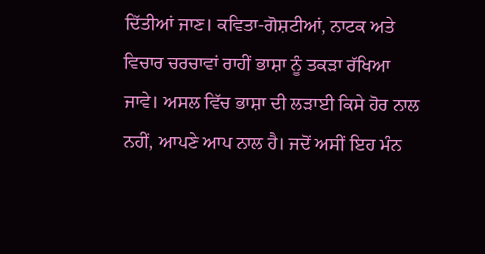ਦਿੱਤੀਆਂ ਜਾਣ। ਕਵਿਤਾ-ਗੋਸ਼ਟੀਆਂ, ਨਾਟਕ ਅਤੇ ਵਿਚਾਰ ਚਰਚਾਵਾਂ ਰਾਹੀਂ ਭਾਸ਼ਾ ਨੂੰ ਤਕੜਾ ਰੱਖਿਆ ਜਾਵੇ। ਅਸਲ ਵਿੱਚ ਭਾਸ਼ਾ ਦੀ ਲੜਾਈ ਕਿਸੇ ਹੋਰ ਨਾਲ ਨਹੀਂ, ਆਪਣੇ ਆਪ ਨਾਲ ਹੈ। ਜਦੋਂ ਅਸੀਂ ਇਹ ਮੰਨ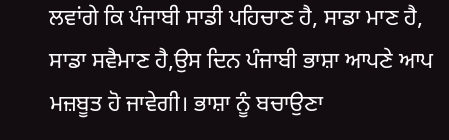ਲਵਾਂਗੇ ਕਿ ਪੰਜਾਬੀ ਸਾਡੀ ਪਹਿਚਾਣ ਹੈ, ਸਾਡਾ ਮਾਣ ਹੈ, ਸਾਡਾ ਸਵੈਮਾਣ ਹੈ,ਉਸ ਦਿਨ ਪੰਜਾਬੀ ਭਾਸ਼ਾ ਆਪਣੇ ਆਪ ਮਜ਼ਬੂਤ ਹੋ ਜਾਵੇਗੀ। ਭਾਸ਼ਾ ਨੂੰ ਬਚਾਉਣਾ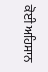ਕੋਈ ਅਹਿਸਾਨ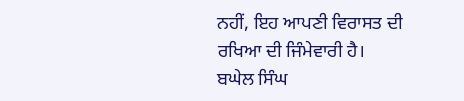ਨਹੀਂ, ਇਹ ਆਪਣੀ ਵਿਰਾਸਤ ਦੀ ਰਖਿਆ ਦੀ ਜਿੰਮੇਵਾਰੀ ਹੈ।
ਬਘੇਲ ਸਿੰਘ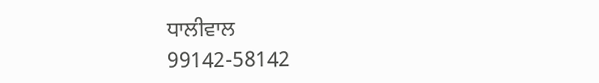ਧਾਲੀਵਾਲ
99142-58142